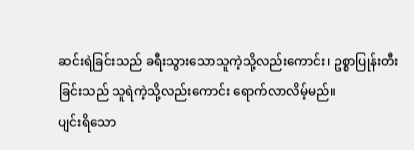ဆင်းရဲခြင်းသည် ခရီးသွားသောသူကဲ့သို့လည်းကောင်း၊ ဥစ္စာပြုန်းတီးခြင်းသည် သူရဲကဲ့သို့လည်းကောင်း ရောက်လာလိမ့်မည်။
ပျင်းရိသော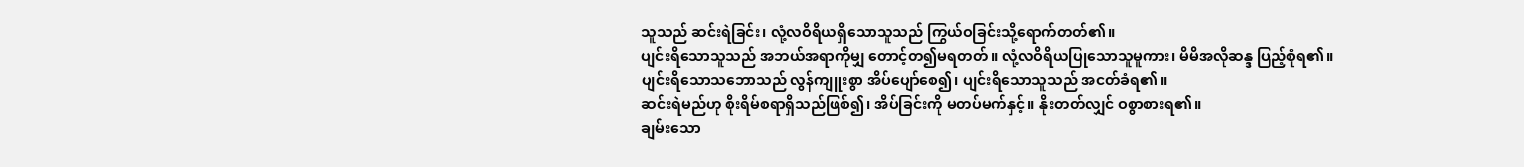သူသည် ဆင်းရဲခြင်း၊ လုံ့လဝိရိယရှိသောသူသည် ကြွယ်ဝခြင်းသို့ရောက်တတ်၏။
ပျင်းရိသောသူသည် အဘယ်အရာကိုမျှ တောင့်တ၍မရတတ်။ လုံ့လဝိရိယပြုသောသူမူကား၊ မိမိအလိုဆန္ဒ ပြည့်စုံရ၏။
ပျင်းရိသောသဘောသည် လွန်ကျူးစွာ အိပ်ပျော်စေ၍၊ ပျင်းရိသောသူသည် အငတ်ခံရ၏။
ဆင်းရဲမည်ဟု စိုးရိမ်စရာရှိသည်ဖြစ်၍၊ အိပ်ခြင်းကို မတပ်မက်နှင့်။ နိုးတတ်လျှင် ဝစွာစားရ၏။
ချမ်းသော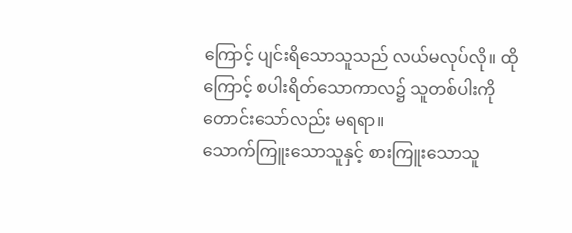ကြောင့် ပျင်းရိသောသူသည် လယ်မလုပ်လို။ ထိုကြောင့် စပါးရိတ်သောကာလ၌ သူတစ်ပါးကို တောင်းသော်လည်း မရရာ။
သောက်ကြူးသောသူနှင့် စားကြူးသောသူ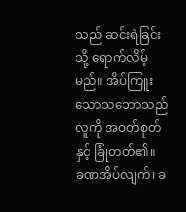သည် ဆင်းရဲခြင်းသို့ ရောက်လိမ့်မည်။ အိပ်ကြူးသောသဘောသည် လူကို အဝတ်စုတ်နှင့် ခြုံတတ်၏။
ခဏအိပ်လျက်၊ ခ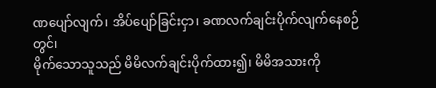ဏပျော်လျက်၊ အိပ်ပျော်ခြင်းငှာ၊ ခဏလက်ချင်းပိုက်လျက်နေစဉ်တွင်၊
မိုက်သောသူသည် မိမိလက်ချင်းပိုက်ထား၍၊ မိမိအသားကို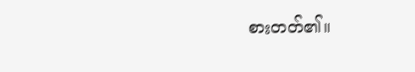စားတတ်၏။